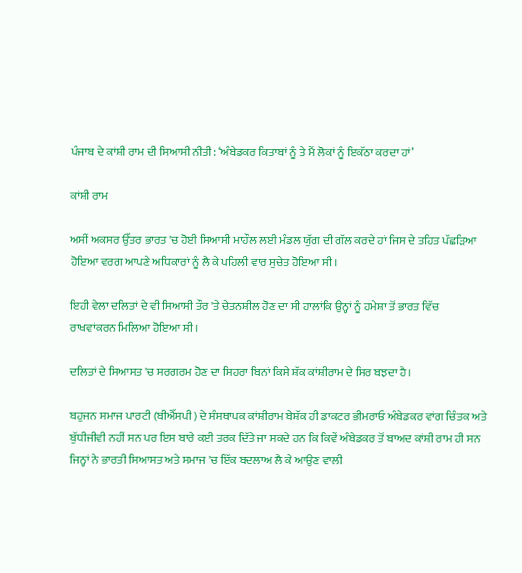ਪੰਜਾਬ ਦੇ ਕਾਂਸ਼ੀ ਰਾਮ ਦੀ ਸਿਆਸੀ ਨੀਤੀ: ‘ਅੰਬੇਡਕਰ ਕਿਤਾਬਾਂ ਨੂੰ ਤੇ ਮੈਂ ਲੋਕਾਂ ਨੂੰ ਇਕੱਠਾ ਕਰਦਾ ਹਾਂ’

ਕਾਂਸ਼ੀ ਰਾਮ

ਅਸੀਂ ਅਕਸਰ ਉੱਤਰ ਭਾਰਤ 'ਚ ਹੋਈ ਸਿਆਸੀ ਮਾਹੌਲ ਲਈ ਮੰਡਲ ਯੁੱਗ ਦੀ ਗੱਲ ਕਰਦੇ ਹਾਂ ਜਿਸ ਦੇ ਤਹਿਤ ਪੱਛੜਿਆ ਹੋਇਆ ਵਰਗ ਆਪਣੇ ਅਧਿਕਾਰਾਂ ਨੂੰ ਲੈ ਕੇ ਪਹਿਲੀ ਵਾਰ ਸੁਚੇਤ ਹੋਇਆ ਸੀ।

ਇਹੀ ਵੇਲਾ ਦਲਿਤਾਂ ਦੇ ਵੀ ਸਿਆਸੀ ਤੌਰ 'ਤੇ ਚੇਤਨਸ਼ੀਲ ਹੋਣ ਦਾ ਸੀ ਹਾਲਾਂਕਿ ਉਨ੍ਹਾਂ ਨੂੰ ਹਮੇਸ਼ਾ ਤੋਂ ਭਾਰਤ ਵਿੱਚ ਰਾਖਵਾਂਕਰਨ ਮਿਲਿਆ ਹੋਇਆ ਸੀ।

ਦਲਿਤਾਂ ਦੇ ਸਿਆਸਤ 'ਚ ਸਰਗਰਮ ਹੋਣ ਦਾ ਸਿਹਰਾ ਬਿਨਾਂ ਕਿਸੇ ਸ਼ੱਕ ਕਾਂਸ਼ੀਰਾਮ ਦੇ ਸਿਰ ਬਝਦਾ ਹੈ।

ਬਹੁਜਨ ਸਮਾਜ ਪਾਰਟੀ (ਬੀਐੱਸਪੀ) ਦੇ ਸੰਸਥਾਪਕ ਕਾਂਸ਼ੀਰਾਮ ਬੇਸ਼ੱਕ ਹੀ ਡਾਕਟਰ ਭੀਮਰਾਓ ਅੰਬੇਡਕਰ ਵਾਂਗ ਚਿੰਤਕ ਅਤੇ ਬੁੱਧੀਜੀਵੀ ਨਹੀਂ ਸਨ ਪਰ ਇਸ ਬਾਰੇ ਕਈ ਤਰਕ ਦਿੱਤੇ ਜਾ ਸਕਦੇ ਹਨ ਕਿ ਕਿਵੇਂ ਅੰਬੇਡਕਰ ਤੋਂ ਬਾਅਦ ਕਾਂਸ਼ੀ ਰਾਮ ਹੀ ਸਨ ਜਿਨ੍ਹਾਂ ਨੇ ਭਾਰਤੀ ਸਿਆਸਤ ਅਤੇ ਸਮਾਜ 'ਚ ਇੱਕ ਬਦਲਾਅ ਲੈ ਕੇ ਆਉਣ ਵਾਲੀ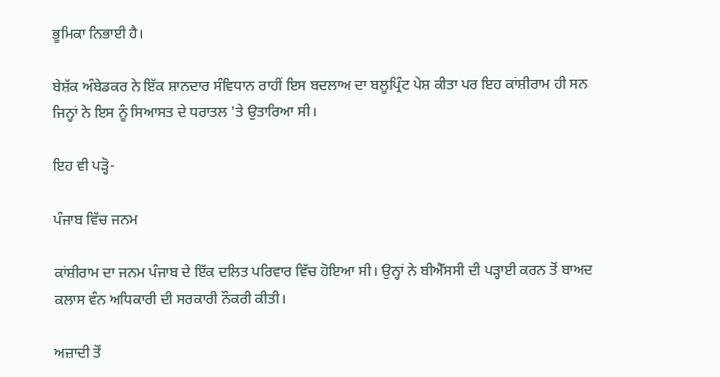ਭੂਮਿਕਾ ਨਿਭਾਈ ਹੈ।

ਬੇਸ਼ੱਕ ਅੰਬੇਡਕਰ ਨੇ ਇੱਕ ਸ਼ਾਨਦਾਰ ਸੰਵਿਧਾਨ ਰਾਹੀਂ ਇਸ ਬਦਲਾਅ ਦਾ ਬਲੂਪ੍ਰਿੰਟ ਪੇਸ਼ ਕੀਤਾ ਪਰ ਇਹ ਕਾਂਸ਼ੀਰਾਮ ਹੀ ਸਨ ਜਿਨ੍ਹਾਂ ਨੇ ਇਸ ਨੂੰ ਸਿਆਸਤ ਦੇ ਧਰਾਤਲ 'ਤੇ ਉਤਾਰਿਆ ਸੀ।

ਇਹ ਵੀ ਪੜ੍ਹੋ-

ਪੰਜਾਬ ਵਿੱਚ ਜਨਮ

ਕਾਂਸ਼ੀਰਾਮ ਦਾ ਜਨਮ ਪੰਜਾਬ ਦੇ ਇੱਕ ਦਲਿਤ ਪਰਿਵਾਰ ਵਿੱਚ ਹੋਇਆ ਸੀ। ਉਨ੍ਹਾਂ ਨੇ ਬੀਐੱਸਸੀ ਦੀ ਪੜ੍ਹਾਈ ਕਰਨ ਤੋਂ ਬਾਅਦ ਕਲਾਸ ਵੰਨ ਅਧਿਕਾਰੀ ਦੀ ਸਰਕਾਰੀ ਨੌਕਰੀ ਕੀਤੀ।

ਅਜ਼ਾਦੀ ਤੋਂ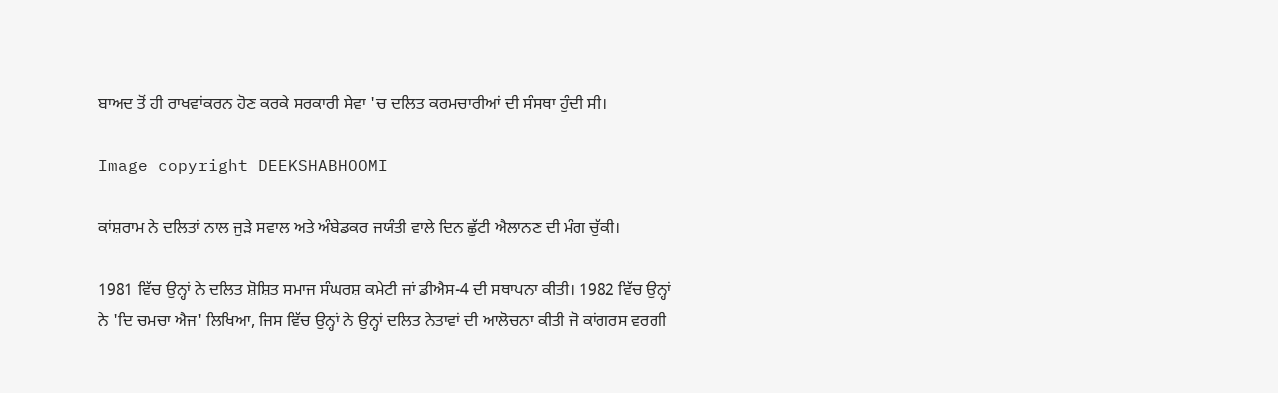ਬਾਅਦ ਤੋਂ ਹੀ ਰਾਖਵਾਂਕਰਨ ਹੋਣ ਕਰਕੇ ਸਰਕਾਰੀ ਸੇਵਾ 'ਚ ਦਲਿਤ ਕਰਮਚਾਰੀਆਂ ਦੀ ਸੰਸਥਾ ਹੁੰਦੀ ਸੀ।

Image copyright DEEKSHABHOOMI

ਕਾਂਸ਼ਰਾਮ ਨੇ ਦਲਿਤਾਂ ਨਾਲ ਜੁੜੇ ਸਵਾਲ ਅਤੇ ਅੰਬੇਡਕਰ ਜਯੰਤੀ ਵਾਲੇ ਦਿਨ ਛੁੱਟੀ ਐਲਾਨਣ ਦੀ ਮੰਗ ਚੁੱਕੀ।

1981 ਵਿੱਚ ਉਨ੍ਹਾਂ ਨੇ ਦਲਿਤ ਸ਼ੋਸ਼ਿਤ ਸਮਾਜ ਸੰਘਰਸ਼ ਕਮੇਟੀ ਜਾਂ ਡੀਐਸ-4 ਦੀ ਸਥਾਪਨਾ ਕੀਤੀ। 1982 ਵਿੱਚ ਉਨ੍ਹਾਂ ਨੇ 'ਦਿ ਚਮਚਾ ਐਜ' ਲਿਖਿਆ, ਜਿਸ ਵਿੱਚ ਉਨ੍ਹਾਂ ਨੇ ਉਨ੍ਹਾਂ ਦਲਿਤ ਨੇਤਾਵਾਂ ਦੀ ਆਲੋਚਨਾ ਕੀਤੀ ਜੋ ਕਾਂਗਰਸ ਵਰਗੀ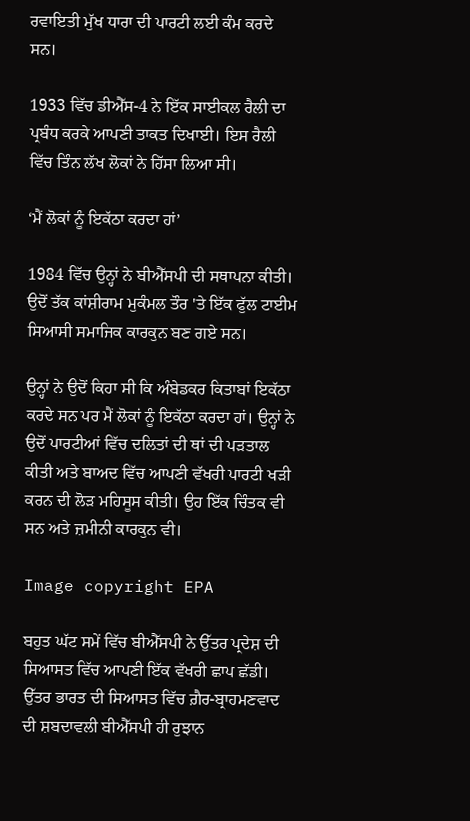ਰਵਾਇਤੀ ਮੁੱਖ ਧਾਰਾ ਦੀ ਪਾਰਟੀ ਲਈ ਕੰਮ ਕਰਦੇ ਸਨ।

1933 ਵਿੱਚ ਡੀਐੱਸ-4 ਨੇ ਇੱਕ ਸਾਈਕਲ ਰੈਲੀ ਦਾ ਪ੍ਰਬੰਧ ਕਰਕੇ ਆਪਣੀ ਤਾਕਤ ਦਿਖਾਈ। ਇਸ ਰੈਲੀ ਵਿੱਚ ਤਿੰਨ ਲੱਖ ਲੋਕਾਂ ਨੇ ਹਿੱਸਾ ਲਿਆ ਸੀ।

‘ਮੈਂ ਲੋਕਾਂ ਨੂੰ ਇਕੱਠਾ ਕਰਦਾ ਹਾਂ’

1984 ਵਿੱਚ ਉਨ੍ਹਾਂ ਨੇ ਬੀਐੱਸਪੀ ਦੀ ਸਥਾਪਨਾ ਕੀਤੀ। ਉਦੋਂ ਤੱਕ ਕਾਂਸ਼ੀਰਾਮ ਮੁਕੰਮਲ ਤੌਰ 'ਤੇ ਇੱਕ ਫੁੱਲ ਟਾਈਮ ਸਿਆਸੀ ਸਮਾਜਿਕ ਕਾਰਕੁਨ ਬਣ ਗਏ ਸਨ।

ਉਨ੍ਹਾਂ ਨੇ ਉਦੋਂ ਕਿਹਾ ਸੀ ਕਿ ਅੰਬੇਡਕਰ ਕਿਤਾਬਾਂ ਇਕੱਠਾ ਕਰਦੇ ਸਨ ਪਰ ਮੈਂ ਲੋਕਾਂ ਨੂੰ ਇਕੱਠਾ ਕਰਦਾ ਹਾਂ। ਉਨ੍ਹਾਂ ਨੇ ਉਦੋਂ ਪਾਰਟੀਆਂ ਵਿੱਚ ਦਲਿਤਾਂ ਦੀ ਥਾਂ ਦੀ ਪੜਤਾਲ ਕੀਤੀ ਅਤੇ ਬਾਅਦ ਵਿੱਚ ਆਪਣੀ ਵੱਖਰੀ ਪਾਰਟੀ ਖੜੀ ਕਰਨ ਦੀ ਲੋੜ ਮਹਿਸੂਸ ਕੀਤੀ। ਉਹ ਇੱਕ ਚਿੰਤਕ ਵੀ ਸਨ ਅਤੇ ਜ਼ਮੀਨੀ ਕਾਰਕੁਨ ਵੀ।

Image copyright EPA

ਬਹੁਤ ਘੱਟ ਸਮੇਂ ਵਿੱਚ ਬੀਐੱਸਪੀ ਨੇ ਉੱਤਰ ਪ੍ਰਦੇਸ਼ ਦੀ ਸਿਆਸਤ ਵਿੱਚ ਆਪਣੀ ਇੱਕ ਵੱਖਰੀ ਛਾਪ ਛੱਡੀ। ਉੱਤਰ ਭਾਰਤ ਦੀ ਸਿਆਸਤ ਵਿੱਚ ਗ਼ੈਰ-ਬ੍ਰਾਹਮਣਵਾਦ ਦੀ ਸ਼ਬਦਾਵਲੀ ਬੀਐੱਸਪੀ ਹੀ ਰੁਝਾਨ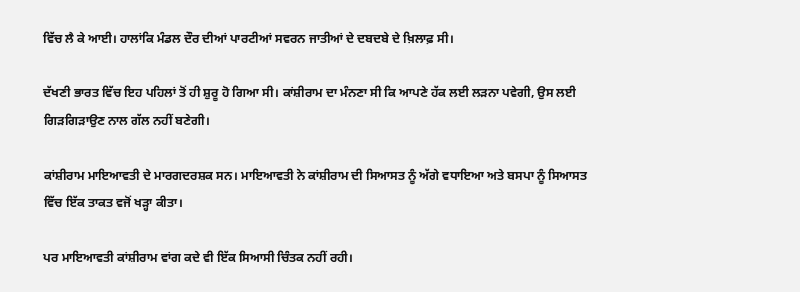ਵਿੱਚ ਲੈ ਕੇ ਆਈ। ਹਾਲਾਂਕਿ ਮੰਡਲ ਦੌਰ ਦੀਆਂ ਪਾਰਟੀਆਂ ਸਵਰਨ ਜਾਤੀਆਂ ਦੇ ਦਬਦਬੇ ਦੇ ਖ਼ਿਲਾਫ਼ ਸੀ।

ਦੱਖਣੀ ਭਾਰਤ ਵਿੱਚ ਇਹ ਪਹਿਲਾਂ ਤੋਂ ਹੀ ਸ਼ੁਰੂ ਹੋ ਗਿਆ ਸੀ। ਕਾਂਸ਼ੀਰਾਮ ਦਾ ਮੰਨਣਾ ਸੀ ਕਿ ਆਪਣੇ ਹੱਕ ਲਈ ਲੜਨਾ ਪਵੇਗੀ, ਉਸ ਲਈ ਗਿੜਗਿੜਾਉਣ ਨਾਲ ਗੱਲ ਨਹੀਂ ਬਣੇਗੀ।

ਕਾਂਸ਼ੀਰਾਮ ਮਾਇਆਵਤੀ ਦੇ ਮਾਰਗਦਰਸ਼ਕ ਸਨ। ਮਾਇਆਵਤੀ ਨੇ ਕਾਂਸ਼ੀਰਾਮ ਦੀ ਸਿਆਸਤ ਨੂੰ ਅੱਗੇ ਵਧਾਇਆ ਅਤੇ ਬਸਪਾ ਨੂੰ ਸਿਆਸਤ ਵਿੱਚ ਇੱਕ ਤਾਕਤ ਵਜੋਂ ਖੜ੍ਹਾ ਕੀਤਾ।

ਪਰ ਮਾਇਆਵਤੀ ਕਾਂਸ਼ੀਰਾਮ ਵਾਂਗ ਕਦੇ ਵੀ ਇੱਕ ਸਿਆਸੀ ਚਿੰਤਕ ਨਹੀਂ ਰਹੀ।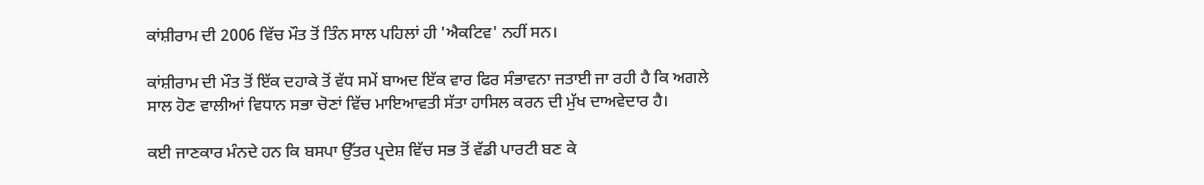ਕਾਂਸ਼ੀਰਾਮ ਦੀ 2006 ਵਿੱਚ ਮੌਤ ਤੋਂ ਤਿੰਨ ਸਾਲ ਪਹਿਲਾਂ ਹੀ 'ਐਕਟਿਵ' ਨਹੀਂ ਸਨ।

ਕਾਂਸ਼ੀਰਾਮ ਦੀ ਮੌਤ ਤੋਂ ਇੱਕ ਦਹਾਕੇ ਤੋਂ ਵੱਧ ਸਮੇਂ ਬਾਅਦ ਇੱਕ ਵਾਰ ਫਿਰ ਸੰਭਾਵਨਾ ਜਤਾਈ ਜਾ ਰਹੀ ਹੈ ਕਿ ਅਗਲੇ ਸਾਲ ਹੋਣ ਵਾਲੀਆਂ ਵਿਧਾਨ ਸਭਾ ਚੋਣਾਂ ਵਿੱਚ ਮਾਇਆਵਤੀ ਸੱਤਾ ਹਾਸਿਲ ਕਰਨ ਦੀ ਮੁੱਖ ਦਾਅਵੇਦਾਰ ਹੈ।

ਕਈ ਜਾਣਕਾਰ ਮੰਨਦੇ ਹਨ ਕਿ ਬਸਪਾ ਉੱਤਰ ਪ੍ਰਦੇਸ਼ ਵਿੱਚ ਸਭ ਤੋਂ ਵੱਡੀ ਪਾਰਟੀ ਬਣ ਕੇ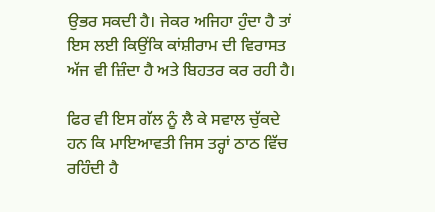ਉਭਰ ਸਕਦੀ ਹੈ। ਜੇਕਰ ਅਜਿਹਾ ਹੁੰਦਾ ਹੈ ਤਾਂ ਇਸ ਲਈ ਕਿਉਂਕਿ ਕਾਂਸ਼ੀਰਾਮ ਦੀ ਵਿਰਾਸਤ ਅੱਜ ਵੀ ਜ਼ਿੰਦਾ ਹੈ ਅਤੇ ਬਿਹਤਰ ਕਰ ਰਹੀ ਹੈ।

ਫਿਰ ਵੀ ਇਸ ਗੱਲ ਨੂੰ ਲੈ ਕੇ ਸਵਾਲ ਚੁੱਕਦੇ ਹਨ ਕਿ ਮਾਇਆਵਤੀ ਜਿਸ ਤਰ੍ਹਾਂ ਠਾਠ ਵਿੱਚ ਰਹਿੰਦੀ ਹੈ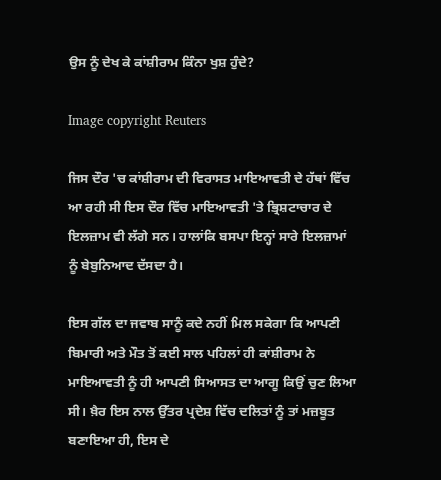ਉਸ ਨੂੰ ਦੇਖ ਕੇ ਕਾਂਸ਼ੀਰਾਮ ਕਿੰਨਾ ਖੁਸ਼ ਹੁੰਦੇ?

Image copyright Reuters

ਜਿਸ ਦੌਰ 'ਚ ਕਾਂਸ਼ੀਰਾਮ ਦੀ ਵਿਰਾਸਤ ਮਾਇਆਵਤੀ ਦੇ ਹੱਥਾਂ ਵਿੱਚ ਆ ਰਹੀ ਸੀ ਇਸ ਦੌਰ ਵਿੱਚ ਮਾਇਆਵਤੀ 'ਤੇ ਭ੍ਰਿਸ਼ਟਾਚਾਰ ਦੇ ਇਲਜ਼ਾਮ ਵੀ ਲੱਗੇ ਸਨ। ਹਾਲਾਂਕਿ ਬਸਪਾ ਇਨ੍ਹਾਂ ਸਾਰੇ ਇਲਜ਼ਾਮਾਂ ਨੂੰ ਬੇਬੁਨਿਆਦ ਦੱਸਦਾ ਹੈ।

ਇਸ ਗੱਲ ਦਾ ਜਵਾਬ ਸਾਨੂੰ ਕਦੇ ਨਹੀਂ ਮਿਲ ਸਕੇਗਾ ਕਿ ਆਪਣੀ ਬਿਮਾਰੀ ਅਤੇ ਮੌਤ ਤੋਂ ਕਈ ਸਾਲ ਪਹਿਲਾਂ ਹੀ ਕਾਂਸ਼ੀਰਾਮ ਨੇ ਮਾਇਆਵਤੀ ਨੂੰ ਹੀ ਆਪਣੀ ਸਿਆਸਤ ਦਾ ਆਗੂ ਕਿਉਂ ਚੁਣ ਲਿਆ ਸੀ। ਖ਼ੈਰ ਇਸ ਨਾਲ ਉੱਤਰ ਪ੍ਰਦੇਸ਼ ਵਿੱਚ ਦਲਿਤਾਂ ਨੂੰ ਤਾਂ ਮਜ਼ਬੂਤ ਬਣਾਇਆ ਹੀ, ਇਸ ਦੇ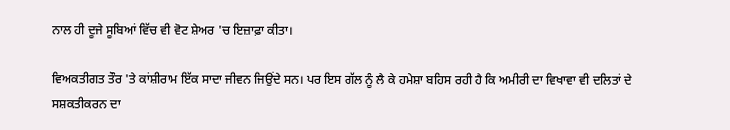ਨਾਲ ਹੀ ਦੂਜੇ ਸੂਬਿਆਂ ਵਿੱਚ ਵੀ ਵੋਟ ਸ਼ੇਅਰ 'ਚ ਇਜ਼ਾਫ਼ਾ ਕੀਤਾ।

ਵਿਅਕਤੀਗਤ ਤੌਰ 'ਤੇ ਕਾਂਸ਼ੀਰਾਮ ਇੱਕ ਸਾਦਾ ਜੀਵਨ ਜਿਉਂਦੇ ਸਨ। ਪਰ ਇਸ ਗੱਲ ਨੂੰ ਲੈ ਕੇ ਹਮੇਸ਼ਾ ਬਹਿਸ ਰਹੀ ਹੈ ਕਿ ਅਮੀਰੀ ਦਾ ਵਿਖਾਵਾ ਵੀ ਦਲਿਤਾਂ ਦੇ ਸਸ਼ਕਤੀਕਰਨ ਦਾ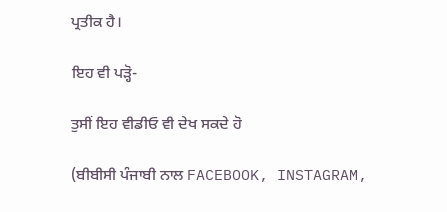ਪ੍ਰਤੀਕ ਹੈ।

ਇਹ ਵੀ ਪੜ੍ਹੋ-

ਤੁਸੀਂ ਇਹ ਵੀਡੀਓ ਵੀ ਦੇਖ ਸਕਦੇ ਹੋ

(ਬੀਬੀਸੀ ਪੰਜਾਬੀ ਨਾਲ FACEBOOK, INSTAGRAM,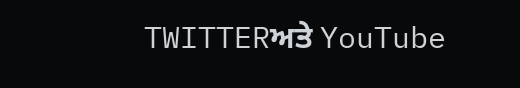TWITTERਅਤੇ YouTube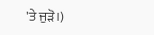'ਤੇ ਜੁੜੋ।)